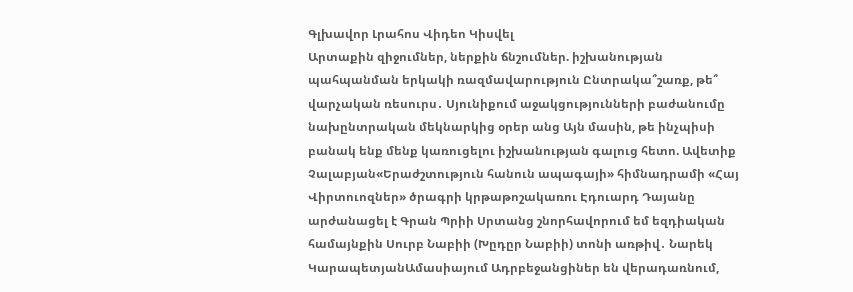Գլխավոր Լրահոս Վիդեո Կիսվել
Արտաքին զիջումներ, ներքին ճնշումներ. իշխանության պահպանման երկակի ռազմավարություն Ընտրակա՞շառք, թե՞ վարչական ռեսուրս․ Սյունիքում աջակցությունների բաժանումը նախընտրական մեկնարկից օրեր անց Այն մասին, թե ինչպիսի բանակ ենք մենք կառուցելու իշխանության գալուց հետո. Ավետիք Չալաբյան«Երաժշտություն հանուն ապագայի» հիմնադրամի «Հայ Վիրտուոզներ» ծրագրի կրթաթոշակառու Էդուարդ Դայանը արժանացել է Գրան Պրիի Սրտանց շնորհավորում եմ եզդիական համայնքին Սուրբ Նաբիի (Խըդըր Նաբիի) տոնի առթիվ․ Նարեկ ԿարապետյանԱմասիայում Ադրբեջանցիներ են վերադառնում,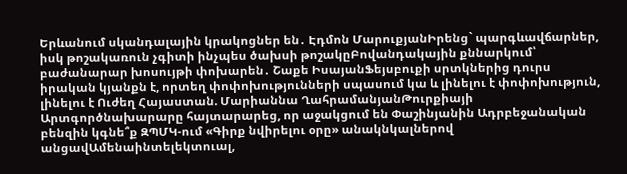Երևանում սկանդալային կրակոցներ են․ Էդմոն ՄարուքյանԻրենց` պարգևավճարներ, իսկ թոշակառուն չգիտի ինչպես ծախսի թոշակըԲովանդակային քննարկում՝ բաժանարար խոսույթի փոխարեն․ Շաքե ԻսայանՖեյսբուքի սրտկներից դուրս իրական կյանքն է, որտեղ փոփոխությունների սպասում կա և լինելու է փոփոխություն, լինելու է Ուժեղ Հայաստան. Մարիաննա ՂահրամանյանԹուրքիայի Արտգործնախարարը հայտարարեց, որ աջակցում են Փաշինյանին Ադրբեջանական բենզին կգնե՞ք ԶՊՄԿ-ում «Գիրք նվիրելու օրը» անակնկալներով անցավԱմենաինտելեկտուալ,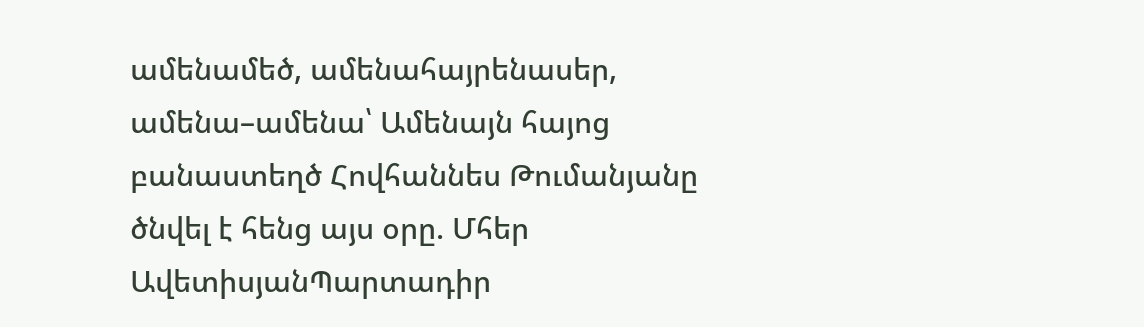ամենամեծ, ամենահայրենասեր, ամենա–ամենա՝ Ամենայն հայոց բանաստեղծ Հովհաննես Թումանյանը ծնվել է հենց այս օրը. Մհեր ԱվետիսյանՊարտադիր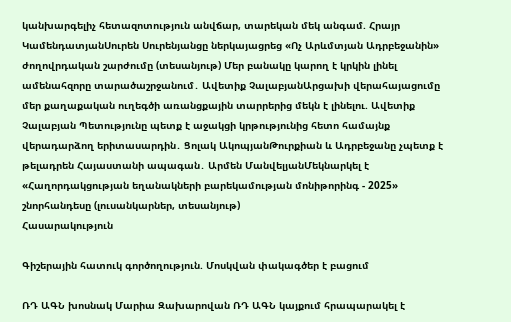կանխարգելիչ հետազոտություն անվճար, տարեկան մեկ անգամ. Հրայր ԿամենդատյանՍուրեն Սուրենյանցը ներկայացրեց «Ոչ Արևմտյան Ադրբեջանին» ժողովրդական շարժումը (տեսանյութ) Մեր բանակը կարող է կրկին լինել ամենահզորը տարածաշրջանում․ Ավետիք ՉալաբյանԱրցախի վերահայացումը մեր քաղաքական ուղեգծի առանցքային տարրերից մեկն է լինելու. Ավետիք Չալաբյան Պետությունը պետք է աջակցի կրթությունից հետո համայնք վերադարձող երիտասարդին․ Ցոլակ ԱկոպյանԹուրքիան և Ադրբեջանը չպետք է թելադրեն Հայաստանի ապագան․ Արմեն ՄանվելյանՄեկնարկել է «Հաղորդակցության եղանակների բարեկամության մոնիթորինգ - 2025» շնորհանդեսը (լուսանկարներ, տեսանյութ)
Հասարակություն

Գիշերային հատուկ գործողություն. Մոսկվան փակագծեր է բացում

ՌԴ ԱԳՆ խոսնակ Մարիա Զախարովան ՌԴ ԱԳՆ կայքում հրապարակել է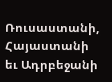Ռուսաստանի, Հայաստանի եւ Ադրբեջանի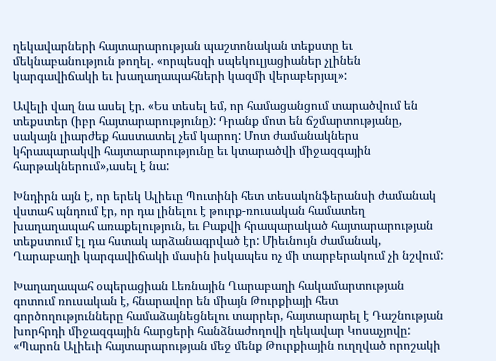ղեկավարների հայտարարության պաշտոնական տեքստը եւ մեկնաբանություն թողել. «որպեսզի սպեկուլյացիաներ չլինեն կարգավիճակի եւ խաղաղապահների կազմի վերաբերյալ»:

Ավելի վաղ նա ասել էր. «Ես տեսել եմ, որ համացանցում տարածվում են տեքստեր (իբր հայտարարությունը): Դրանք մոտ են ճշմարտությանը, սակայն լիարժեք հաստատել չեմ կարող: Մոտ ժամանակներս կհրապարակվի հայտարարությունը եւ կտարածվի միջազգային հարթակներում»,ասել է նա:

Խնդիրն այն է, որ երեկ Ալիեւը Պուտինի հետ տեսակոնֆերանսի ժամանակ վստահ պնդում էր, որ դա լինելու է թուրք-ռուսական համատեղ խաղաղապահ առաքելություն, եւ Բաքվի հրապարակած հայտարարության տեքստում էլ դա հստակ արձանագրված էր: Միեւնույն ժամանակ, Ղարաբաղի կարգավիճակի մասին իսկապես ոչ մի տարբերակում չի նշվում:

Խաղաղապահ օպերացիան Լեռնային Ղարաբաղի հակամարտության գոտում ռուսական է, հնարավոր են միայն Թուրքիայի հետ գործողությունները համաձայնեցնելու տարրեր, հայտարարել է Դաշնության խորհրդի միջազգային հարցերի հանձնաժողովի ղեկավար Կոսաչյովը: «Պարոն Ալիեւի հայտարարության մեջ մենք Թուրքիային ուղղված որոշակի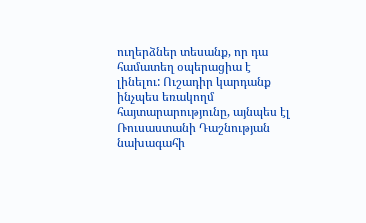ուղերձներ տեսանք, որ դա համատեղ օպերացիա է լինելու: Ուշադիր կարդանք ինչպես եռակողմ հայտարարությունը, այնպես էլ Ռուսաստանի Դաշնության նախագահի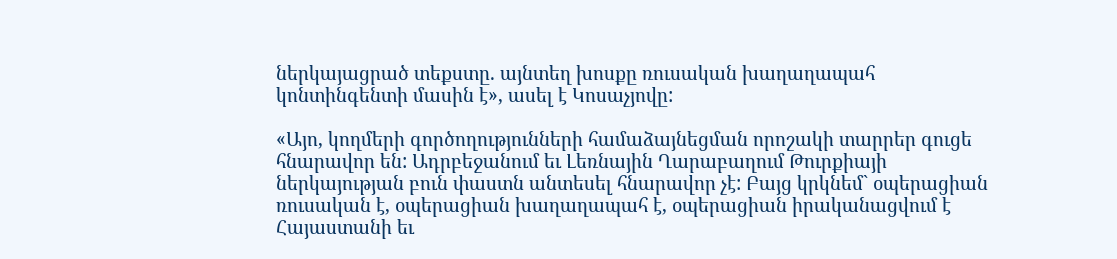ներկայացրած տեքստը. այնտեղ խոսքը ռուսական խաղաղապահ կոնտինգենտի մասին է», ասել է Կոսաչյովը:

«Այո, կողմերի գործողությունների համաձայնեցման որոշակի տարրեր գուցե հնարավոր են: Ադրբեջանում եւ Լեռնային Ղարաբաղում Թուրքիայի ներկայության բուն փաստն անտեսել հնարավոր չէ: Բայց կրկնեմ` օպերացիան ռուսական է, օպերացիան խաղաղապահ է, օպերացիան իրականացվում է Հայաստանի եւ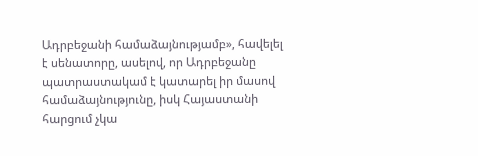Ադրբեջանի համաձայնությամբ», հավելել է սենատորը, ասելով, որ Ադրբեջանը պատրաստակամ է կատարել իր մասով համաձայնությունը, իսկ Հայաստանի հարցում չկա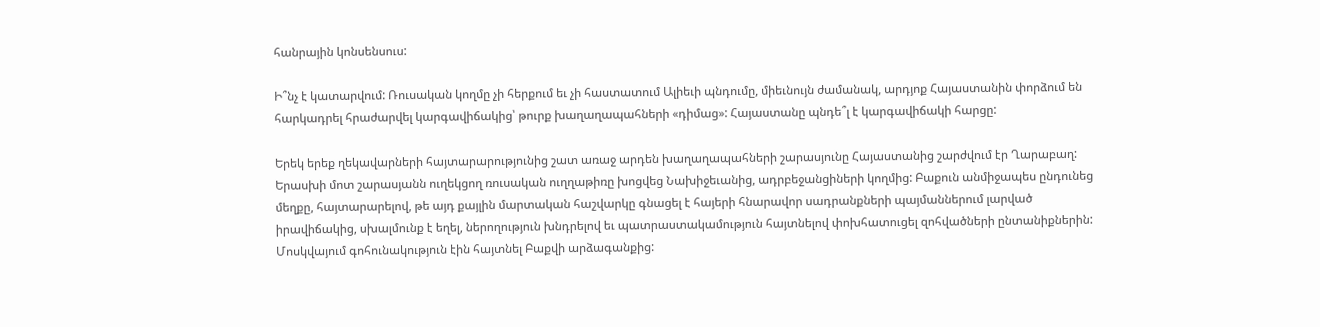հանրային կոնսենսուս:

Ի՞նչ է կատարվում: Ռուսական կողմը չի հերքում եւ չի հաստատում Ալիեւի պնդումը, միեւնույն ժամանակ, արդյոք Հայաստանին փորձում են հարկադրել հրաժարվել կարգավիճակից՝ թուրք խաղաղապահների «դիմաց»: Հայաստանը պնդե՞լ է կարգավիճակի հարցը:

Երեկ երեք ղեկավարների հայտարարությունից շատ առաջ արդեն խաղաղապահների շարասյունը Հայաստանից շարժվում էր Ղարաբաղ: Երասխի մոտ շարասյանն ուղեկցող ռուսական ուղղաթիռը խոցվեց Նախիջեւանից, ադրբեջանցիների կողմից: Բաքուն անմիջապես ընդունեց մեղքը, հայտարարելով, թե այդ քայլին մարտական հաշվարկը գնացել է հայերի հնարավոր սադրանքների պայմաններում լարված իրավիճակից, սխալմունք է եղել, ներողություն խնդրելով եւ պատրաստակամություն հայտնելով փոխհատուցել զոհվածների ընտանիքներին: Մոսկվայում գոհունակություն էին հայտնել Բաքվի արձագանքից: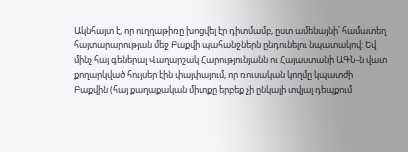Ակնհայտ է, որ ուղղաթիռը խոցվել էր դիտմամբ, ըստ ամենայնի՝ համատեղ հայտարարության մեջ Բաքվի պահանջներն ընդունելու նպատակով: Եվ մինչ հայ գեներալ Վաղարշակ Հարությունյանն ու Հայաստանի ԱԳՆ-ն վատ քողարկված հույսեր էին փայփայում, որ ռուսական կողմը կպատժի Բաքվին (հայ քաղաքական միտքը երբեք չի ընկալի տվյալ դեպքում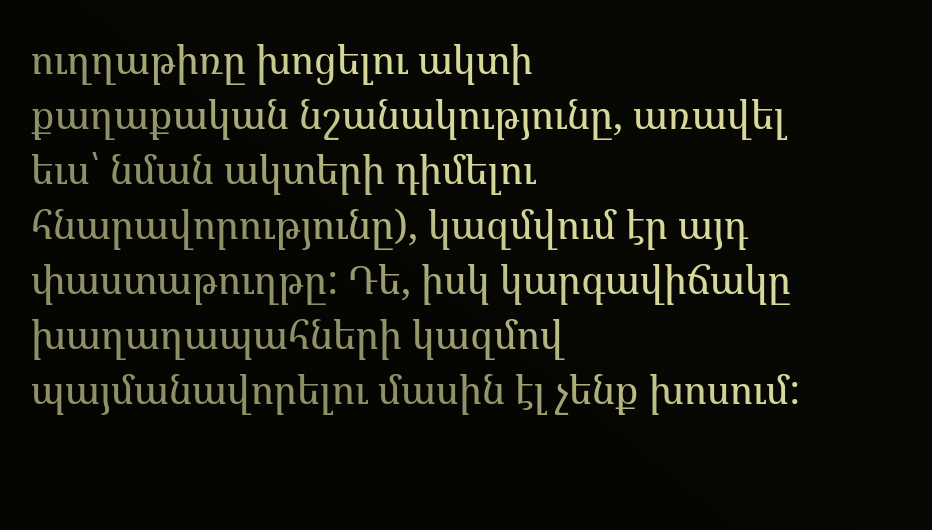ուղղաթիռը խոցելու ակտի քաղաքական նշանակությունը, առավել եւս՝ նման ակտերի դիմելու հնարավորությունը), կազմվում էր այդ փաստաթուղթը: Դե, իսկ կարգավիճակը խաղաղապահների կազմով պայմանավորելու մասին էլ չենք խոսում: